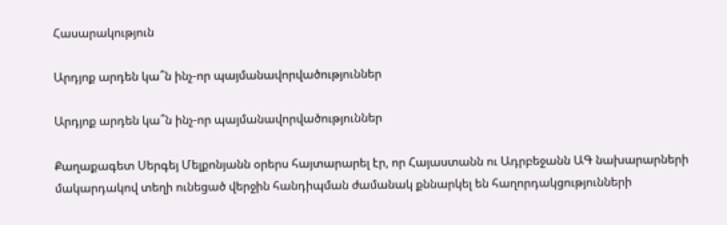Հասարակություն

Արդյոք արդեն կա՞ն ինչ-որ պայմանավորվածություններ

Արդյոք արդեն կա՞ն ինչ-որ պայմանավորվածություններ

Քաղաքագետ Սերգեյ Մելքոնյանն օրերս հայտարարել էր, որ Հայաստանն ու Ադրբեջանն ԱԳ նախարարների մակարդակով տեղի ունեցած վերջին հանդիպման ժամանակ քննարկել են հաղորդակցությունների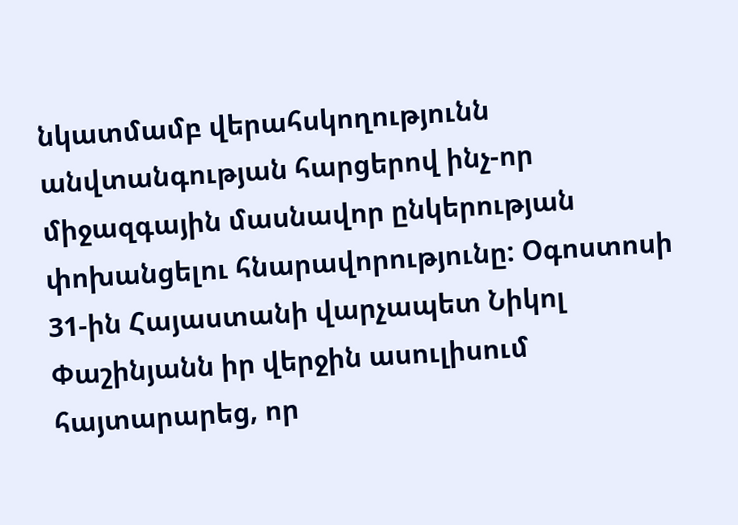նկատմամբ վերահսկողությունն անվտանգության հարցերով ինչ-որ միջազգային մասնավոր ընկերության փոխանցելու հնարավորությունը: Օգոստոսի 31-ին Հայաստանի վարչապետ Նիկոլ Փաշինյանն իր վերջին ասուլիսում հայտարարեց, որ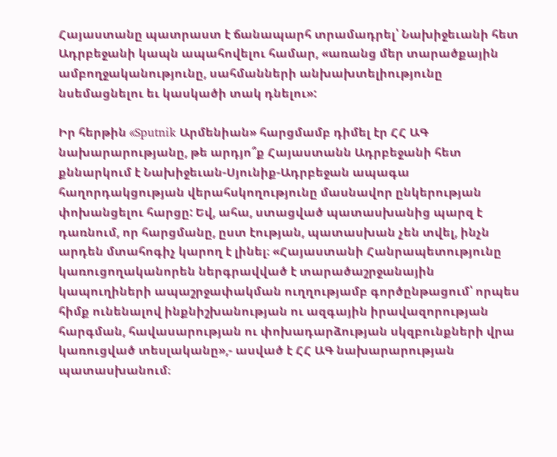Հայաստանը պատրաստ է ճանապարհ տրամադրել՝ Նախիջեւանի հետ Ադրբեջանի կապն ապահովելու համար, «առանց մեր տարածքային ամբողջականությունը, սահմանների անխախտելիությունը նսեմացնելու եւ կասկածի տակ դնելու»:

Իր հերթին «Sputnik Արմենիան» հարցմամբ դիմել էր ՀՀ ԱԳ նախարարությանը, թե արդյո՞ք Հայաստանն Ադրբեջանի հետ քննարկում է Նախիջեւան-Սյունիք-Ադրբեջան ապագա հաղորդակցության վերահսկողությունը մասնավոր ընկերության փոխանցելու հարցը: Եվ, ահա, ստացված պատասխանից պարզ է դառնում, որ հարցմանը, ըստ էության, պատասխան չեն տվել, ինչն արդեն մտահոգիչ կարող է լինել։ «Հայաստանի Հանրապետությունը կառուցողականորեն ներգրավված է տարածաշրջանային կապուղիների ապաշրջափակման ուղղությամբ գործընթացում՝ որպես հիմք ունենալով ինքնիշխանության ու ազգային իրավազորության հարգման, հավասարության ու փոխադարձության սկզբունքների վրա կառուցված տեսլականը»,- ասված է ՀՀ ԱԳ նախարարության պատասխանում։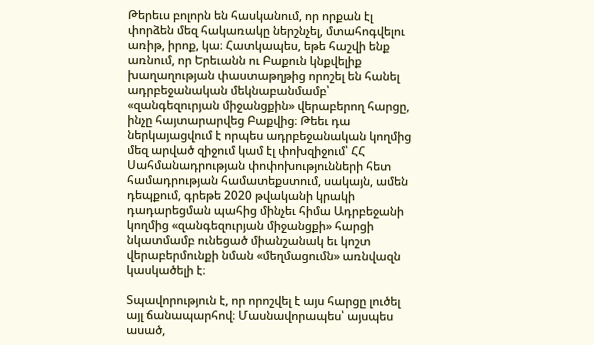Թերեւս բոլորն են հասկանում, որ որքան էլ փորձեն մեզ հակառակը ներշնչել, մտահոգվելու առիթ, իրոք, կա։ Հատկապես, եթե հաշվի ենք առնում, որ Երեւանն ու Բաքուն կնքվելիք խաղաղության փաստաթղթից որոշել են հանել ադրբեջանական մեկնաբանմամբ՝ «զանգեզուրյան միջանցքին» վերաբերող հարցը, ինչը հայտարարվեց Բաքվից։ Թեեւ դա ներկայացվում է որպես ադրբեջանական կողմից մեզ արված զիջում կամ էլ փոխզիջում՝ ՀՀ Սահմանադրության փոփոխությունների հետ համադրության համատեքստում, սակայն, ամեն դեպքում, գրեթե 2020 թվականի կրակի դադարեցման պահից մինչեւ հիմա Ադրբեջանի կողմից «զանգեզուրյան միջանցքի» հարցի նկատմամբ ունեցած միանշանակ եւ կոշտ վերաբերմունքի նման «մեղմացումն» առնվազն կասկածելի է։

Տպավորություն է, որ որոշվել է այս հարցը լուծել այլ ճանապարհով։ Մասնավորապես՝ այսպես ասած,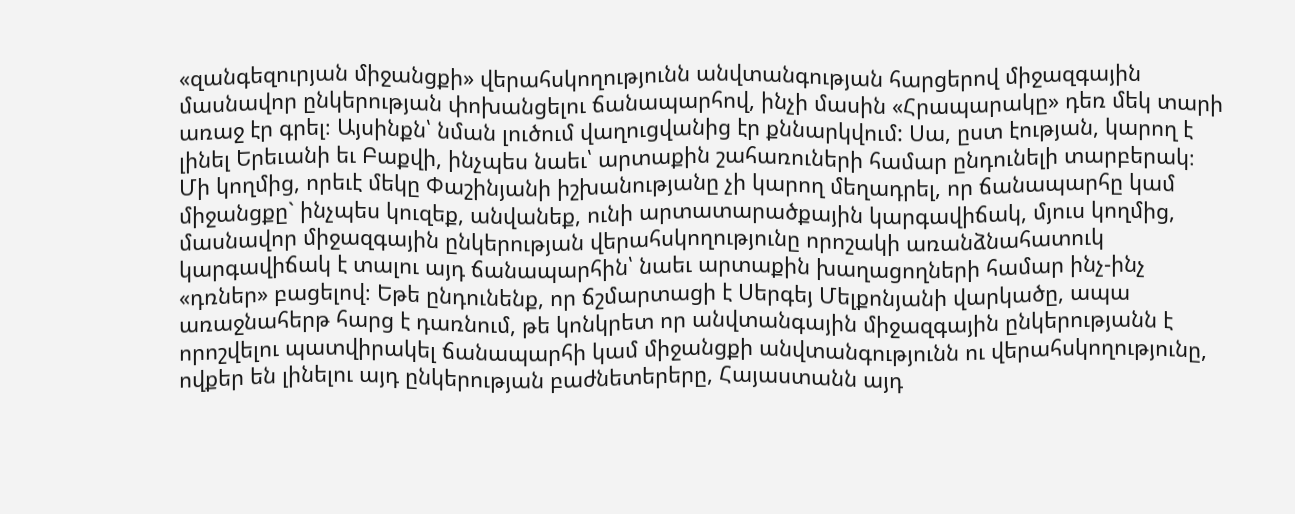«զանգեզուրյան միջանցքի» վերահսկողությունն անվտանգության հարցերով միջազգային մասնավոր ընկերության փոխանցելու ճանապարհով, ինչի մասին «Հրապարակը» դեռ մեկ տարի առաջ էր գրել։ Այսինքն՝ նման լուծում վաղուցվանից էր քննարկվում: Սա, ըստ էության, կարող է լինել Երեւանի եւ Բաքվի, ինչպես նաեւ՝ արտաքին շահառուների համար ընդունելի տարբերակ։ Մի կողմից, որեւէ մեկը Փաշինյանի իշխանությանը չի կարող մեղադրել, որ ճանապարհը կամ միջանցքը` ինչպես կուզեք, անվանեք, ունի արտատարածքային կարգավիճակ, մյուս կողմից, մասնավոր միջազգային ընկերության վերահսկողությունը որոշակի առանձնահատուկ կարգավիճակ է տալու այդ ճանապարհին՝ նաեւ արտաքին խաղացողների համար ինչ-ինչ «դռներ» բացելով։ Եթե ընդունենք, որ ճշմարտացի է Սերգեյ Մելքոնյանի վարկածը, ապա առաջնահերթ հարց է դառնում, թե կոնկրետ որ անվտանգային միջազգային ընկերությանն է որոշվելու պատվիրակել ճանապարհի կամ միջանցքի անվտանգությունն ու վերահսկողությունը, ովքեր են լինելու այդ ընկերության բաժնետերերը, Հայաստանն այդ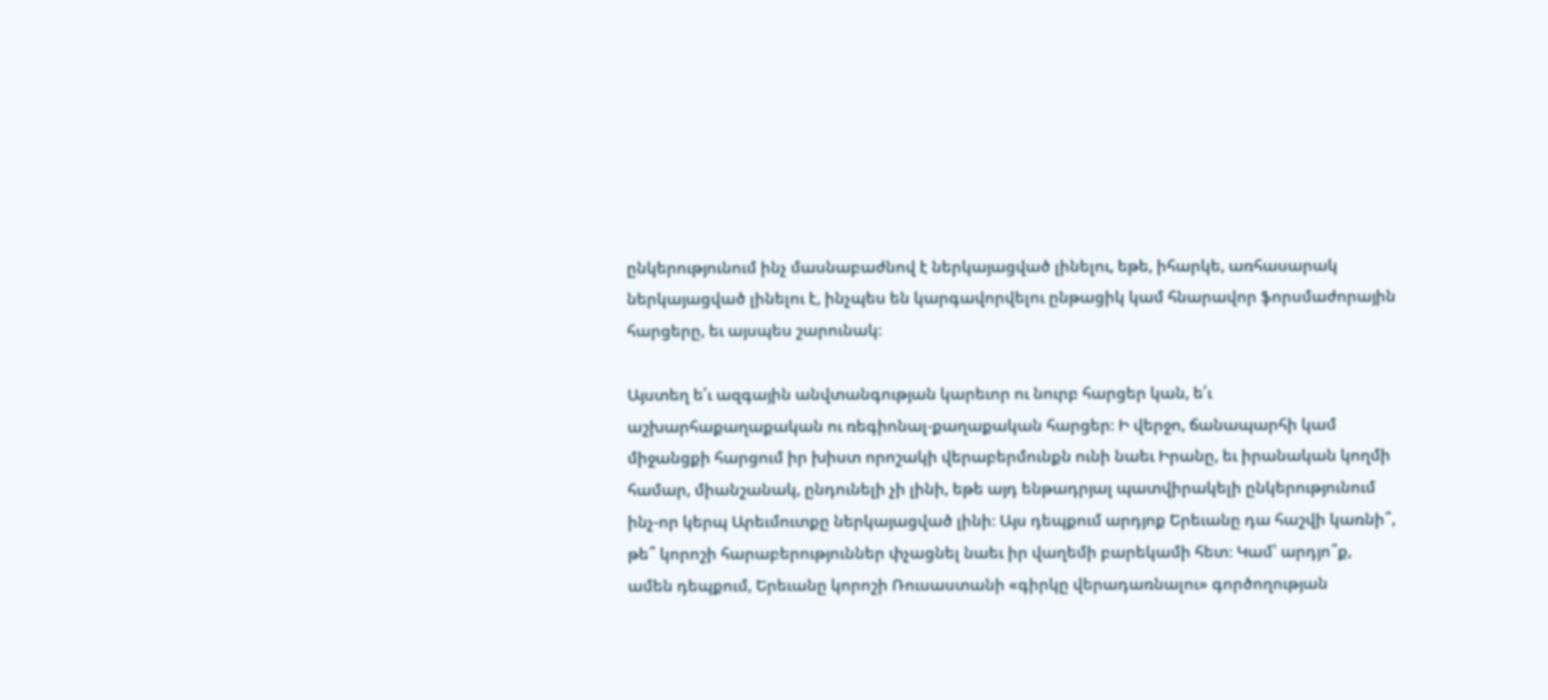ընկերությունում ինչ մասնաբաժնով է ներկայացված լինելու, եթե, իհարկե, առհասարակ ներկայացված լինելու է, ինչպես են կարգավորվելու ընթացիկ կամ հնարավոր ֆորսմաժորային հարցերը, եւ այսպես շարունակ։

Այստեղ ե՛ւ ազգային անվտանգության կարեւոր ու նուրբ հարցեր կան, ե՛ւ աշխարհաքաղաքական ու ռեգիոնալ-քաղաքական հարցեր։ Ի վերջո, ճանապարհի կամ միջանցքի հարցում իր խիստ որոշակի վերաբերմունքն ունի նաեւ Իրանը, եւ իրանական կողմի համար, միանշանակ, ընդունելի չի լինի, եթե այդ ենթադրյալ պատվիրակելի ընկերությունում ինչ-որ կերպ Արեւմուտքը ներկայացված լինի։ Այս դեպքում արդյոք Երեւանը դա հաշվի կառնի՞, թե՞ կորոշի հարաբերություններ փչացնել նաեւ իր վաղեմի բարեկամի հետ։ Կամ՝ արդյո՞ք, ամեն դեպքում, Երեւանը կորոշի Ռուսաստանի «գիրկը վերադառնալու» գործողության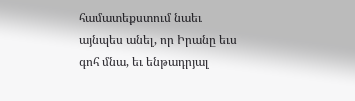համատեքստում նաեւ այնպես անել, որ Իրանը եւս գոհ մնա, եւ ենթադրյալ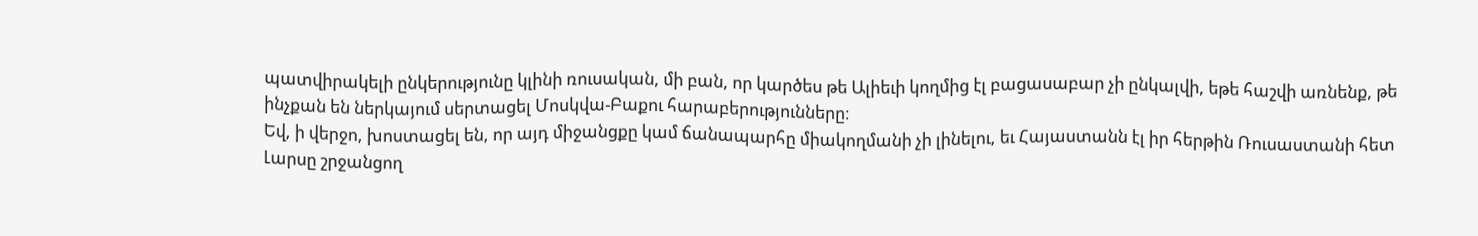պատվիրակելի ընկերությունը կլինի ռուսական, մի բան, որ կարծես թե Ալիեւի կողմից էլ բացասաբար չի ընկալվի, եթե հաշվի առնենք, թե ինչքան են ներկայում սերտացել Մոսկվա-Բաքու հարաբերությունները։
Եվ, ի վերջո, խոստացել են, որ այդ միջանցքը կամ ճանապարհը միակողմանի չի լինելու, եւ Հայաստանն էլ իր հերթին Ռուսաստանի հետ Լարսը շրջանցող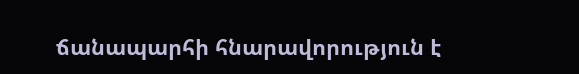ճանապարհի հնարավորություն է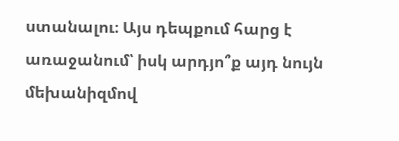ստանալու։ Այս դեպքում հարց է առաջանում՝ իսկ արդյո՞ք այդ նույն մեխանիզմով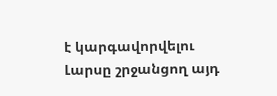է կարգավորվելու Լարսը շրջանցող այդ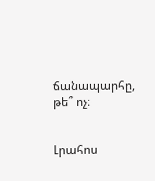ճանապարհը, թե՞ ոչ։


Լրահոս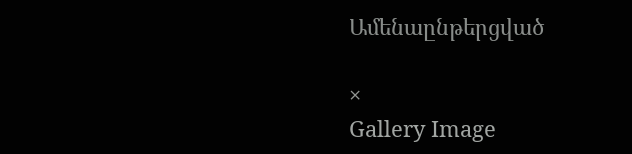Ամենաընթերցված

×
Gallery Image